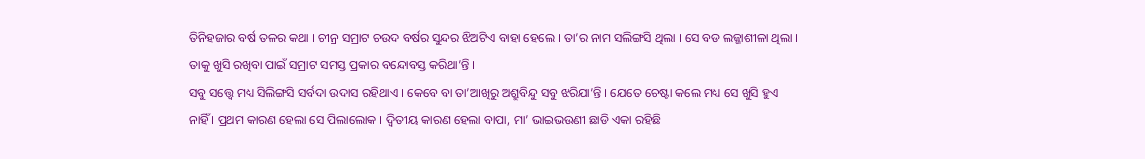ତିନିହଜାର ବର୍ଷ ତଳର କଥା । ଚୀନ୍ର ସମ୍ରାଟ ଚଉଦ ବର୍ଷର ସୁନ୍ଦର ଝିଅଟିଏ ବାହା ହେଲେ । ତା’ର ନାମ ସଲିଙ୍ଗସି ଥିଲା । ସେ ବଡ ଲଜ୍ଜାଶୀଳା ଥିଲା । ତାକୁ ଖୁସି ରଖିବା ପାଇଁ ସମ୍ରାଟ ସମସ୍ତ ପ୍ରକାର ବନ୍ଦୋବସ୍ତ କରିଥା’ନ୍ତି ।
ସବୁ ସତ୍ତ୍ୱେ ମଧ୍ୟ ସିଲିଙ୍ଗସି ସର୍ବଦା ଉଦାସ ରହିଥାଏ । କେବେ ବା ତା’ଆଖିରୁ ଅଶ୍ରୁବିନ୍ଦୁ ସବୁ ଝରିଯା’ନ୍ତି । ଯେତେ ଚେଷ୍ଟା କଲେ ମଧ୍ୟ ସେ ଖୁସି ହୁଏ ନାହିଁ । ପ୍ରଥମ କାରଣ ହେଲା ସେ ପିଲାଲୋକ । ଦ୍ୱିତୀୟ କାରଣ ହେଲା ବାପା, ମା’ ଭାଇଭଉଣୀ ଛାଡି ଏକା ରହିଛି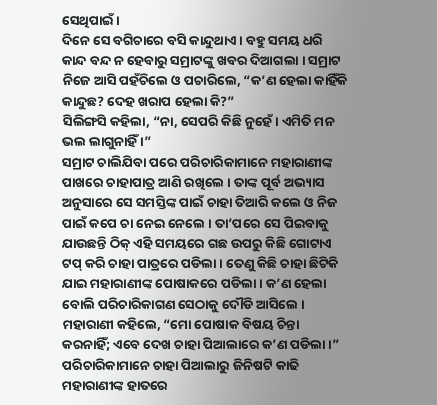ସେଥିପାଇଁ ।
ଦିନେ ସେ ବଗିଚାରେ ବସି କାନ୍ଦୁଥାଏ । ବହୁ ସମୟ ଧରି କାନ୍ଦ ବନ୍ଦ ନ ହେବାରୁ ସମ୍ରାଟଙ୍କୁ ଖବର ଦିଆଗଲା । ସମ୍ରାଟ ନିଜେ ଆସି ପହଁଚିଲେ ଓ ପଚାରିଲେ, “କ’ଣ ହେଲା କାହିଁକି କାନ୍ଦୁଛ? ଦେହ ଖରାପ ହେଲା କି?”
ସିଲିଙ୍ଗସି କହିଲା, “ନା, ସେପରି କିଛି ନୁହେଁ । ଏମିତି ମନ ଭଲ ଲାଗୁନାହିଁ ।”
ସମ୍ରାଟ ଚାଲିଯିବା ପରେ ପରିଚାରିକାମାନେ ମହାରାଣୀଙ୍କ ପାଖରେ ଚାହାପାତ୍ର ଆଣି ରଖିଲେ । ତାଙ୍କ ପୂର୍ବ ଅଭ୍ୟାସ ଅନୁସାରେ ସେ ସମସ୍ତିଙ୍କ ପାଇଁ ଚାହା ତିଆରି କଲେ ଓ ନିଜ ପାଇଁ କପେ ଚା ନେଇ ନେଲେ । ତା’ପରେ ସେ ପିଇବାକୁ ଯାଉଛନ୍ତି ଠିକ୍ ଏହି ସମୟରେ ଗଛ ଉପରୁ କିଛି ଗୋଟାଏ ଟପ୍ କରି ଚାହା ପାତ୍ରରେ ପଡିଲା । ତେଣୁ କିଛି ଚାହା ଛିଟିକି ଯାଇ ମହାରାଣୀଙ୍କ ପୋଷାକରେ ପଡିଲା । କ’ଣ ହେଲା ବୋଲି ପରିଚାରିକାଗଣ ସେଠାକୁ ଦୌଡି ଆସିଲେ ।
ମହାରାଣୀ କହିଲେ, “ମୋ ପୋଷାକ ବିଷୟ ଚିନ୍ତା କରନାହିଁ; ଏବେ ଦେଖ ଚାହା ପିଆଲାରେ କ’ଣ ପଡିଲା ।”
ପରିଚାରିକାମାନେ ଚାହା ପିଆଲାରୁ ଜିନିଷଟି କାଢି ମହାରାଣୀଙ୍କ ହାତରେ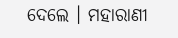ଦେଲେ । ମହାରାଣୀ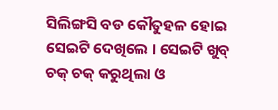ସିଲିଙ୍ଗସି ବଡ କୌତୁହଳ ହୋଇ ସେଇଟି ଦେଖିଲେ । ସେଇଟି ଖୁବ୍ ଚକ୍ ଚକ୍ କରୁଥିଲା ଓ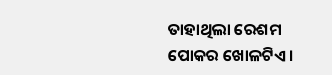ତାହାଥିଲା ରେଶମ ପୋକର ଖୋଳଟିଏ ।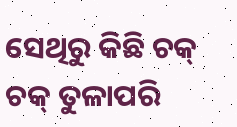ସେଥିରୁ କିଛି ଚକ୍ ଚକ୍ ତୁଳାପରି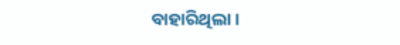ବାହାରିଥିଲା ।